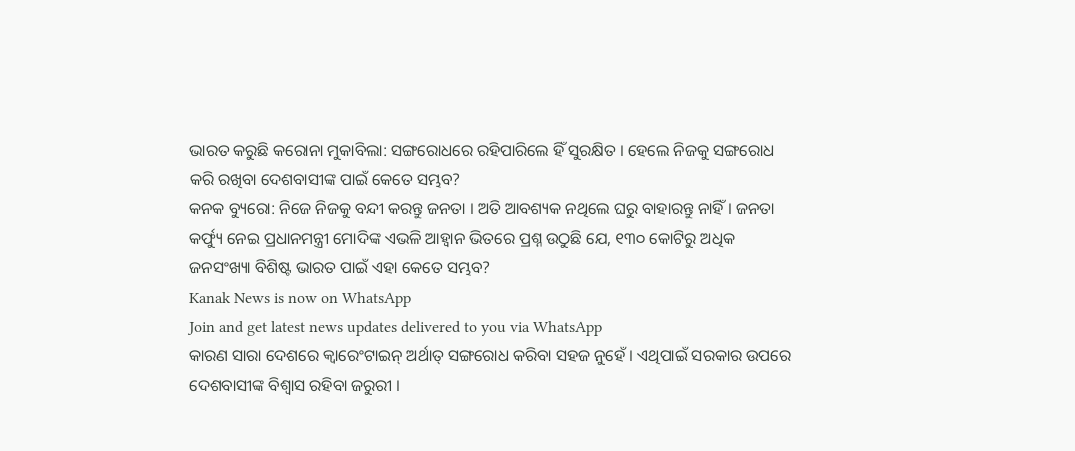ଭାରତ କରୁଛି କରୋନା ମୁକାବିଲା: ସଙ୍ଗରୋଧରେ ରହିପାରିଲେ ହିଁ ସୁରକ୍ଷିତ । ହେଲେ ନିଜକୁ ସଙ୍ଗରୋଧ କରି ରଖିବା ଦେଶବାସୀଙ୍କ ପାଇଁ କେତେ ସମ୍ଭବ?
କନକ ବ୍ୟୁରୋ: ନିଜେ ନିଜକୁ ବନ୍ଦୀ କରନ୍ତୁ ଜନତା । ଅତି ଆବଶ୍ୟକ ନଥିଲେ ଘରୁ ବାହାରନ୍ତୁ ନାହିଁ । ଜନତା କର୍ଫ୍ୟୁ ନେଇ ପ୍ରଧାନମନ୍ତ୍ରୀ ମୋଦିଙ୍କ ଏଭଳି ଆହ୍ୱାନ ଭିତରେ ପ୍ରଶ୍ନ ଉଠୁଛି ଯେ, ୧୩୦ କୋଟିରୁ ଅଧିକ ଜନସଂଖ୍ୟା ବିଶିଷ୍ଟ ଭାରତ ପାଇଁ ଏହା କେତେ ସମ୍ଭବ?
Kanak News is now on WhatsApp
Join and get latest news updates delivered to you via WhatsApp
କାରଣ ସାରା ଦେଶରେ କ୍ୱାରେଂଟାଇନ୍ ଅର୍ଥାତ୍ ସଙ୍ଗରୋଧ କରିବା ସହଜ ନୁହେଁ । ଏଥିପାଇଁ ସରକାର ଉପରେ ଦେଶବାସୀଙ୍କ ବିଶ୍ୱାସ ରହିବା ଜରୁରୀ ।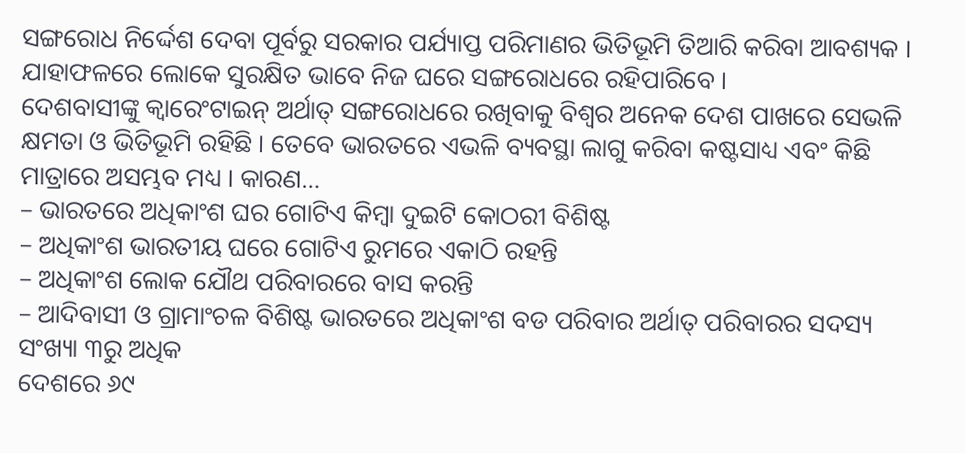ସଙ୍ଗରୋଧ ନିର୍ଦ୍ଦେଶ ଦେବା ପୂର୍ବରୁ ସରକାର ପର୍ଯ୍ୟାପ୍ତ ପରିମାଣର ଭିତିଭୂମି ତିଆରି କରିବା ଆବଶ୍ୟକ । ଯାହାଫଳରେ ଲୋକେ ସୁରକ୍ଷିତ ଭାବେ ନିଜ ଘରେ ସଙ୍ଗରୋଧରେ ରହିପାରିବେ ।
ଦେଶବାସୀଙ୍କୁ କ୍ୱାରେଂଟାଇନ୍ ଅର୍ଥାତ୍ ସଙ୍ଗରୋଧରେ ରଖିବାକୁ ବିଶ୍ୱର ଅନେକ ଦେଶ ପାଖରେ ସେଭଳି କ୍ଷମତା ଓ ଭିତିଭୂମି ରହିଛି । ତେବେ ଭାରତରେ ଏଭଳି ବ୍ୟବସ୍ଥା ଲାଗୁ କରିବା କଷ୍ଟସାଧ୍ୟ ଏବଂ କିଛି ମାତ୍ରାରେ ଅସମ୍ଭବ ମଧ୍ୟ । କାରଣ…
– ଭାରତରେ ଅଧିକାଂଶ ଘର ଗୋଟିଏ କିମ୍ବା ଦୁଇଟି କୋଠରୀ ବିଶିଷ୍ଟ
– ଅଧିକାଂଶ ଭାରତୀୟ ଘରେ ଗୋଟିଏ ରୁମରେ ଏକାଠି ରହନ୍ତି
– ଅଧିକାଂଶ ଲୋକ ଯୌଥ ପରିବାରରେ ବାସ କରନ୍ତି
– ଆଦିବାସୀ ଓ ଗ୍ରାମାଂଚଳ ବିଶିଷ୍ଟ ଭାରତରେ ଅଧିକାଂଶ ବଡ ପରିବାର ଅର୍ଥାତ୍ ପରିବାରର ସଦସ୍ୟ ସଂଖ୍ୟା ୩ରୁ ଅଧିକ
ଦେଶରେ ୬୯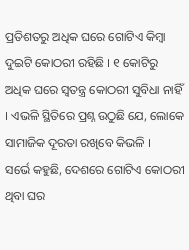ପ୍ରତିଶତରୁ ଅଧିକ ଘରେ ଗୋଟିଏ କିମ୍ବା ଦୁଇଟି କୋଠରୀ ରହିଛି । ୧ କୋଟିରୁ ଅଧିକ ଘରେ ସ୍ୱତନ୍ତ୍ର କୋଠରୀ ସୁବିଧା ନାହିଁ । ଏଭଳି ସ୍ଥିତିରେ ପ୍ରଶ୍ନ ଉଠୁଛି ଯେ, ଲୋକେ ସାମାଜିକ ଦୂରତା ରଖିବେ କିଭଳି ।
ସର୍ଭେ କହୁଛି, ଦେଶରେ ଗୋଟିଏ କୋଠରୀ ଥିବା ଘର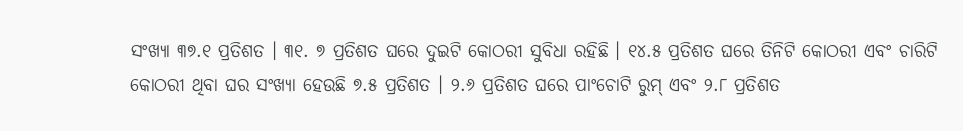ସଂଖ୍ୟା ୩୭.୧ ପ୍ରତିଶତ । ୩୧. ୭ ପ୍ରତିଶତ ଘରେ ଦୁଇଟି କୋଠରୀ ସୁବିଧା ରହିଛି । ୧୪.୫ ପ୍ରତିଶତ ଘରେ ତିନିଟି କୋଠରୀ ଏବଂ ଚାରିଟି କୋଠରୀ ଥିବା ଘର ସଂଖ୍ୟା ହେଉଛି ୭.୫ ପ୍ରତିଶତ । ୨.୬ ପ୍ରତିଶତ ଘରେ ପାଂଚୋଟି ରୁମ୍ ଏବଂ ୨.୮ ପ୍ରତିଶତ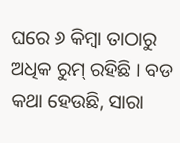ଘରେ ୬ କିମ୍ବା ତାଠାରୁ ଅଧିକ ରୁମ୍ ରହିଛି । ବଡ କଥା ହେଉଛି, ସାରା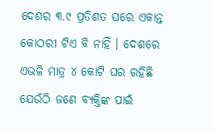ଦେଶର ୩.୯ ପ୍ରତିଶତ ଘରେ ଏକାନ୍ତ କୋଠରୀ ଟିଏ ବି ନାହିଁ । ଦେଶରେ ଏଭଳି ମାତ୍ର ୪ କୋଟି ଘର ରହିଛି ଯେଉଁଠି ଜଣେ ବ୍ୟକ୍ତିଙ୍କ ପାଇଁ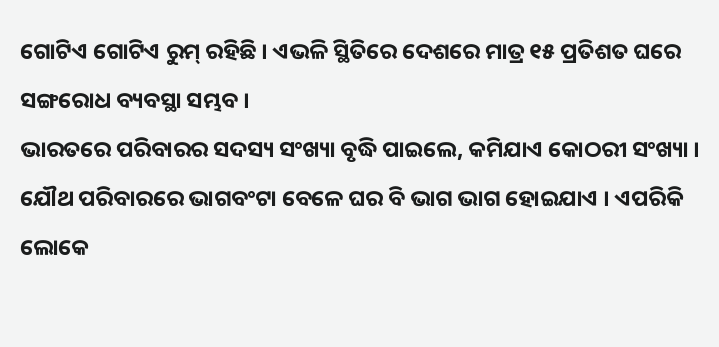ଗୋଟିଏ ଗୋଟିଏ ରୁମ୍ ରହିଛି । ଏଭଳି ସ୍ଥିତିରେ ଦେଶରେ ମାତ୍ର ୧୫ ପ୍ରତିଶତ ଘରେ ସଙ୍ଗରୋଧ ବ୍ୟବସ୍ଥା ସମ୍ଭବ ।
ଭାରତରେ ପରିବାରର ସଦସ୍ୟ ସଂଖ୍ୟା ବୃଦ୍ଧି ପାଇଲେ, କମିଯାଏ କୋଠରୀ ସଂଖ୍ୟା । ଯୌଥ ପରିବାରରେ ଭାଗବଂଟା ବେଳେ ଘର ବି ଭାଗ ଭାଗ ହୋଇଯାଏ । ଏପରିକି ଲୋକେ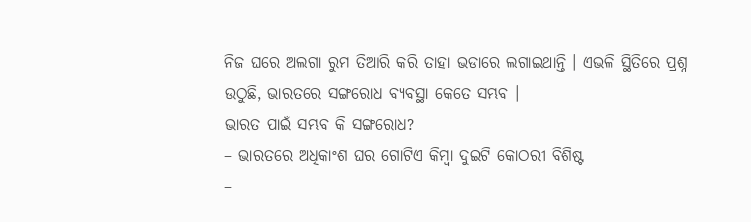ନିଜ ଘରେ ଅଲଗା ରୁମ ତିଆରି କରି ତାହା ଭଡାରେ ଲଗାଇଥାନ୍ତି । ଏଭଳି ସ୍ଥିତିରେ ପ୍ରଶ୍ନ ଉଠୁଛି, ଭାରତରେ ସଙ୍ଗରୋଧ ବ୍ୟବସ୍ଥା କେତେ ସମ୍ଭବ ।
ଭାରତ ପାଇଁ ସମ୍ଭବ କି ସଙ୍ଗରୋଧ?
– ଭାରତରେ ଅଧିକାଂଶ ଘର ଗୋଟିଏ କିମ୍ବା ଦୁଇଟି କୋଠରୀ ବିଶିଷ୍ଟ
–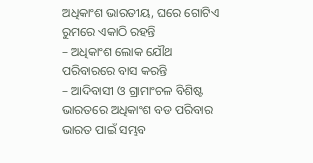ଅଧିକାଂଶ ଭାରତୀୟ, ଘରେ ଗୋଟିଏ ରୁମରେ ଏକାଠି ରହନ୍ତି
– ଅଧିକାଂଶ ଲୋକ ଯୌଥ ପରିବାରରେ ବାସ କରନ୍ତି
– ଆଦିବାସୀ ଓ ଗ୍ରାମାଂଚଳ ବିଶିଷ୍ଟ ଭାରତରେ ଅଧିକାଂଶ ବଡ ପରିବାର
ଭାରତ ପାଇଁ ସମ୍ଭବ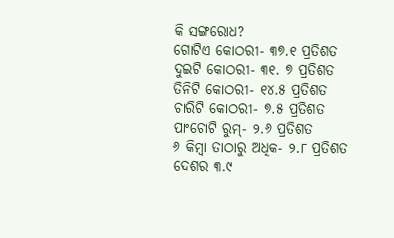କି ସଙ୍ଗରୋଧ?
ଗୋଟିଏ କୋଠରୀ- ୩୭.୧ ପ୍ରତିଶତ
ଦୁଇଟି କୋଠରୀ- ୩୧. ୭ ପ୍ରତିଶତ
ତିନିଟି କୋଠରୀ- ୧୪.୫ ପ୍ରତିଶତ
ଚାରିଟି କୋଠରୀ- ୭.୫ ପ୍ରତିଶତ
ପାଂଚୋଟି ରୁମ୍- ୨.୬ ପ୍ରତିଶତ
୬ କିମ୍ବା ତାଠାରୁ ଅଧିକ- ୨.୮ ପ୍ରତିଶତ
ଦେଶର ୩.୯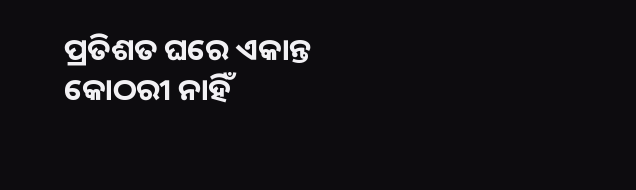ପ୍ରତିଶତ ଘରେ ଏକାନ୍ତ କୋଠରୀ ନାହିଁ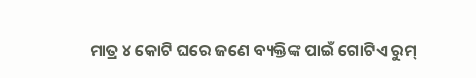ମାତ୍ର ୪ କୋଟି ଘରେ ଜଣେ ବ୍ୟକ୍ତିଙ୍କ ପାଇଁ ଗୋଟିଏ ରୁମ୍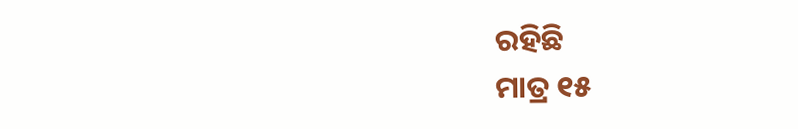ରହିଛି
ମାତ୍ର ୧୫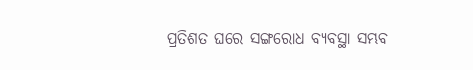ପ୍ରତିଶତ ଘରେ ସଙ୍ଗରୋଧ ବ୍ୟବସ୍ଥା ସମ୍ଭବ